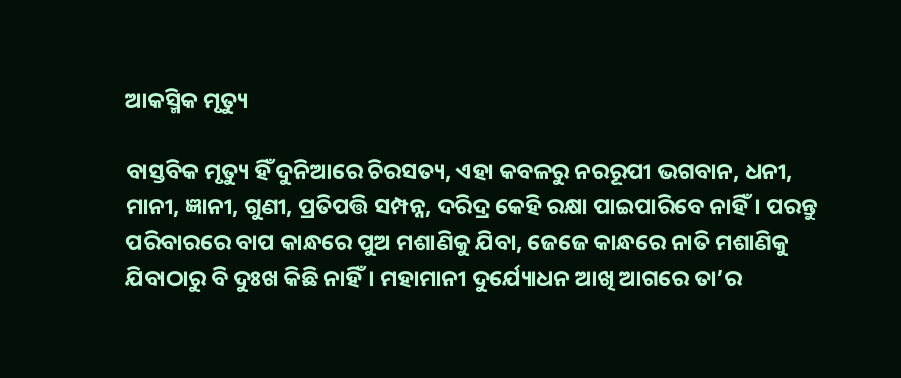ଆକସ୍ମିକ ମୃତ୍ୟୁ

ବାସ୍ତବିକ ମୃତ୍ୟୁ ହିଁ ଦୁନିଆରେ ଚିରସତ୍ୟ, ଏହା କବଳରୁ ନରରୂପୀ ଭଗବାନ, ଧନୀ, ମାନୀ, ଜ୍ଞାନୀ, ଗୁଣୀ, ପ୍ରତିପତ୍ତି ସମ୍ପନ୍ନ, ଦରିଦ୍ର କେହି ରକ୍ଷା ପାଇପାରିବେ ନାହିଁ। ପରନ୍ତୁ ପରିବାରରେ ବାପ କାନ୍ଧରେ ପୁଅ ମଶାଣିକୁ ଯିବା, ଜେଜେ କାନ୍ଧରେ ନାତି ମଶାଣିକୁ ଯିବାଠାରୁ ବି ଦୁଃଖ କିଛି ନାହିଁ। ମହାମାନୀ ଦୁର୍ଯ୍ୟୋଧନ ଆଖି ଆଗରେ ତା’ର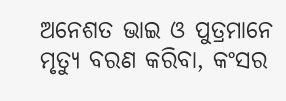ଅନେଶତ ଭାଇ ଓ ପୁତ୍ରମାନେ ମୃତ୍ୟୁ ବରଣ କରିବା, କଂସର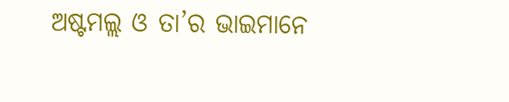ଅଷ୍ଟମଲ୍ଲ ଓ ତା’ର ଭାଇମାନେ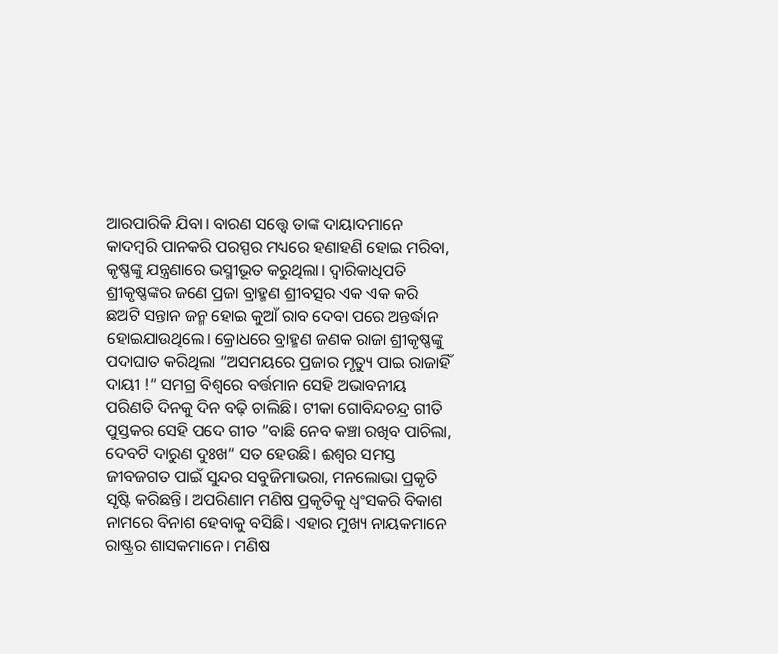ଆରପାରିକି ଯିବା। ବାରଣ ସତ୍ତ୍ୱେ ତାଙ୍କ ଦାୟାଦମାନେ କାଦମ୍ବରି ପାନକରି ପରସ୍ପର ମଧ୍ୟରେ ହଣାହଣି ହୋଇ ମରିବା, କୃଷ୍ଣଙ୍କୁ ଯନ୍ତ୍ରଣାରେ ଭସ୍ମୀଭୂତ କରୁଥିଲା। ଦ୍ୱାରିକାଧିପତି ଶ୍ରୀକୃଷ୍ଣଙ୍କର ଜଣେ ପ୍ରଜା ବ୍ରାହ୍ମଣ ଶ୍ରୀବତ୍ସର ଏକ ଏକ କରି ଛଅଟି ସନ୍ତାନ ଜନ୍ମ ହୋଇ କୁଆଁ ରାବ ଦେବା ପରେ ଅନ୍ତର୍ଦ୍ଧାନ ହୋଇଯାଉଥିଲେ। କ୍ରୋଧରେ ବ୍ରାହ୍ମଣ ଜଣକ ରାଜା ଶ୍ରୀକୃଷ୍ଣଙ୍କୁ ପଦାଘାତ କରିଥିଲା ”ଅସମୟରେ ପ୍ରଜାର ମୃତ୍ୟୁ ପାଇ ରାଜାହିଁ ଦାୟୀ !“ ସମଗ୍ର ବିଶ୍ୱରେ ବର୍ତ୍ତମାନ ସେହି ଅଭାବନୀୟ ପରିଣତି ଦିନକୁ ଦିନ ବଢ଼ି ଚାଲିଛି। ଟୀକା ଗୋବିନ୍ଦଚନ୍ଦ୍ର ଗୀତି ପୁସ୍ତକର ସେହି ପଦେ ଗୀତ ”ବାଛି ନେବ କଞ୍ଚା ରଖିବ ପାଚିଲା, ଦେବଟି ଦାରୁଣ ଦୁଃଖ“ ସତ ହେଉଛି। ଈଶ୍ୱର ସମସ୍ତ ଜୀବଜଗତ ପାଇଁ ସୁନ୍ଦର ସବୁଜିମାଭରା, ମନଲୋଭା ପ୍ରକୃତି ସୃଷ୍ଟି କରିଛନ୍ତି। ଅପରିଣାମ ମଣିଷ ପ୍ରକୃତିକୁ ଧ୍ୱଂସକରି ବିକାଶ ନାମରେ ବିନାଶ ହେବାକୁ ବସିଛି। ଏହାର ମୁଖ୍ୟ ନାୟକମାନେ ରାଷ୍ଟ୍ରର ଶାସକମାନେ। ମଣିଷ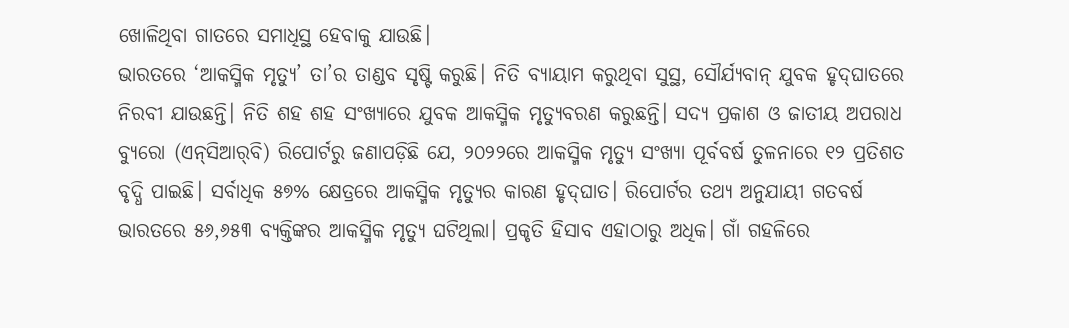ଖୋଳିଥିବା ଗାତରେ ସମାଧିସ୍ଥ ହେବାକୁ ଯାଉଛି।
ଭାରତରେ ‘ଆକସ୍ମିକ ମୃତ୍ୟୁ’ ତା’ର ତାଣ୍ଡବ ସୃଷ୍ଟି କରୁଛି। ନିତି ବ୍ୟାୟାମ କରୁଥିବା ସୁସ୍ଥ, ସୌର୍ଯ୍ୟବାନ୍‌ ଯୁବକ ହୃଦ୍‌ଘାତରେ ନିରବୀ ଯାଉଛନ୍ତି। ନିତି ଶହ ଶହ ସଂଖ୍ୟାରେ ଯୁବକ ଆକସ୍ମିକ ମୃତ୍ୟୁବରଣ କରୁଛନ୍ତି। ସଦ୍ୟ ପ୍ରକାଶ ଓ ଜାତୀୟ ଅପରାଧ ବ୍ୟୁରୋ (ଏନ୍‌ସିଆର୍‌ବି) ରିପୋର୍ଟରୁ ଜଣାପଡ଼ିଛି ଯେ, ୨୦୨୨ରେ ଆକସ୍ମିକ ମୃତ୍ୟୁ ସଂଖ୍ୟା ପୂର୍ବବର୍ଷ ତୁଳନାରେ ୧୨ ପ୍ରତିଶତ ବୃଦ୍ଧି ପାଇଛି। ସର୍ବାଧିକ ୫୭% କ୍ଷେତ୍ରରେ ଆକସ୍ମିକ ମୃତ୍ୟୁର କାରଣ ହୃଦ୍‌ଘାତ। ରିପୋର୍ଟର ତଥ୍ୟ ଅନୁଯାୟୀ ଗତବର୍ଷ ଭାରତରେ ୫୬,୬୫୩ ବ୍ୟକ୍ତିଙ୍କର ଆକସ୍ମିକ ମୃତ୍ୟୁ ଘଟିଥିଲା। ପ୍ରକୃତି ହିସାବ ଏହାଠାରୁ ଅଧିକ। ଗାଁ ଗହଳିରେ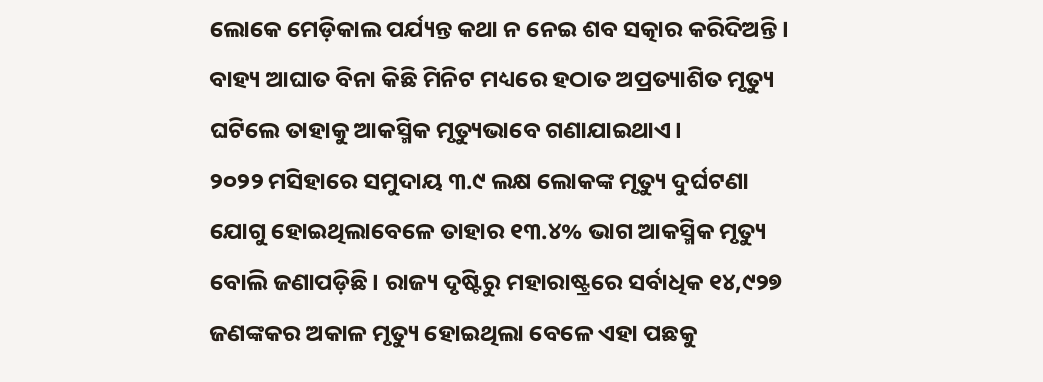ଲୋକେ ମେଡ଼ିକାଲ ପର୍ଯ୍ୟନ୍ତ କଥା ନ ନେଇ ଶବ ସତ୍କାର କରିଦିଅନ୍ତି। ବାହ୍ୟ ଆଘାତ ବିନା କିଛି ମିନିଟ ମଧ୍ୟରେ ହଠାତ ଅପ୍ରତ୍ୟାଶିତ ମୃତ୍ୟୁ ଘଟିଲେ ତାହାକୁ ଆକସ୍ମିକ ମୃତ୍ୟୁଭାବେ ଗଣାଯାଇଥାଏ।
୨୦୨୨ ମସିହାରେ ସମୁଦାୟ ୩.୯ ଲକ୍ଷ ଲୋକଙ୍କ ମୃତ୍ୟୁ ଦୁର୍ଘଟଣା ଯୋଗୁ ହୋଇଥିଲାବେଳେ ତାହାର ୧୩.୪% ଭାଗ ଆକସ୍ମିକ ମୃତ୍ୟୁ ବୋଲି ଜଣାପଡ଼ିଛି। ରାଜ୍ୟ ଦୃଷ୍ଟିରୁ ମହାରାଷ୍ଟ୍ରରେ ସର୍ବାଧିକ ୧୪,୯୨୭ ଜଣଙ୍କକର ଅକାଳ ମୃତ୍ୟୁ ହୋଇଥିଲା ବେଳେ ଏହା ପଛକୁ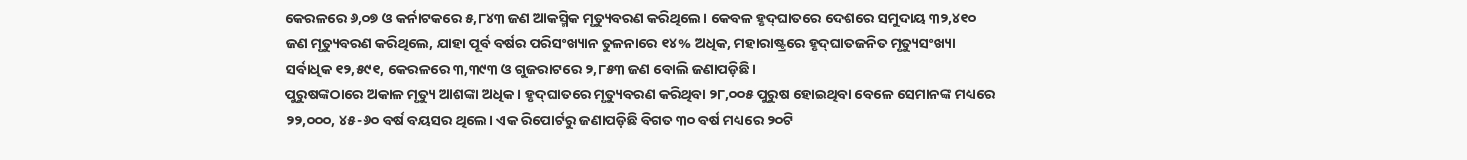କେରଳରେ ୬,୦୭ ଓ କର୍ନାଟକରେ ୫,୮୪୩ ଜଣ ଆକସ୍ମିକ ମୃତ୍ୟୁବରଣ କରିଥିଲେ। କେବଳ ହୃଦ୍‌ଘାତରେ ଦେଶରେ ସମୁଦାୟ ୩୨,୪୧୦ ଜଣ ମୃତ୍ୟୁବରଣ କରିଥିଲେ, ଯାହା ପୂର୍ବ ବର୍ଷର ପରିସଂଖ୍ୟାନ ତୁଳନାରେ ୧୪% ଅଧିକ, ମହାରାଷ୍ଟ୍ରରେ ହୃଦ୍‌ଘାତଜନିତ ମୃତ୍ୟୁସଂଖ୍ୟା ସର୍ବାଧିକ ୧୨,୫୯୧, କେରଳରେ ୩,୩୯୩ ଓ ଗୁଜରାଟରେ ୨,୮୫୩ ଜଣ ବୋଲି ଜଣାପଡ଼ିଛି।
ପୁରୁଷଙ୍କଠାରେ ଅକାଳ ମୃତ୍ୟୁ ଆଶଙ୍କା ଅଧିକ। ହୃଦ୍‌ଘାତରେ ମୃତ୍ୟୁବରଣ କରିଥିବା ୨୮,୦୦୫ ପୁରୁଷ ହୋଇଥିବା ବେଳେ ସେମାନଙ୍କ ମଧ୍ୟରେ ୨୨,୦୦୦, ୪୫-୬୦ ବର୍ଷ ବୟସର ଥିଲେ। ଏକ ରିପୋର୍ଟରୁ ଜଣାପଡ଼ିଛି ବିଗତ ୩୦ ବର୍ଷ ମଧ୍ୟରେ ୨୦ଟି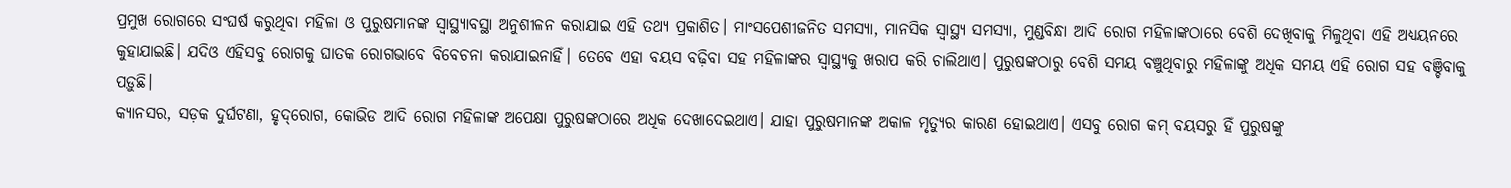ପ୍ରମୁଖ ରୋଗରେ ସଂଘର୍ଷ କରୁଥିବା ମହିଳା ଓ ପୁରୁଷମାନଙ୍କ ସ୍ବାସ୍ଥ୍ୟାବସ୍ଥା ଅନୁଶୀଳନ କରାଯାଇ ଏହି ତଥ୍ୟ ପ୍ରକାଶିତ। ମାଂସପେଶୀଜନିତ ସମସ୍ୟା, ମାନସିକ ସ୍ବାସ୍ଥ୍ୟ ସମସ୍ୟା, ମୁଣ୍ଡବିନ୍ଧା ଆଦି ରୋଗ ମହିଳାଙ୍କଠାରେ ବେଶି ଦେଖିବାକୁ ମିଳୁଥିବା ଏହି ଅଧ୍ୟୟନରେ କୁହାଯାଇଛି। ଯଦିଓ ଏହିସବୁ ରୋଗକୁ ଘାତକ ରୋଗଭାବେ ବିବେଚନା କରାଯାଇନାହିଁ। ତେବେ ଏହା ବୟସ ବଢ଼ିବା ସହ ମହିଳାଙ୍କର ସ୍ବାସ୍ଥ୍ୟକୁ ଖରାପ କରି ଚାଲିଥାଏ। ପୁରୁଷଙ୍କଠାରୁ ବେଶି ସମୟ ବଞ୍ଚୁଥିବାରୁ ମହିଳାଙ୍କୁ ଅଧିକ ସମୟ ଏହି ରୋଗ ସହ ବଞ୍ଚିବାକୁ ପଡ଼ୁଛି।
କ୍ୟାନସର, ସଡ଼କ ଦୁର୍ଘଟଣା, ହୃଦ୍‌ରୋଗ, କୋଭିଡ ଆଦି ରୋଗ ମହିଳାଙ୍କ ଅପେକ୍ଷା ପୁରୁଷଙ୍କଠାରେ ଅଧିକ ଦେଖାଦେଇଥାଏ। ଯାହା ପୁରୁଷମାନଙ୍କ ଅକାଳ ମୃତ୍ୟୁର କାରଣ ହୋଇଥାଏ। ଏସବୁ ରୋଗ କମ୍‌ ବୟସରୁ ହିଁ ପୁରୁଷଙ୍କୁ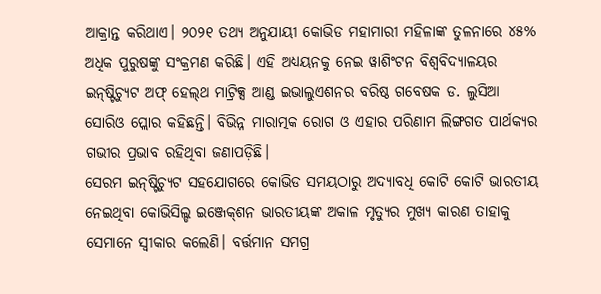ଆକ୍ରାନ୍ତ କରିଥାଏ। ୨୦୨୧ ତଥ୍ୟ ଅନୁଯାୟୀ କୋଭିଡ ମହାମାରୀ ମହିଳାଙ୍କ ତୁଳନାରେ ୪୫% ଅଧିକ ପୁରୁଷଙ୍କୁ ସଂକ୍ରମଣ କରିଛି। ଏହି ଅଧ୍ୟୟନକୁ ନେଇ ୱାଶିଂଟନ ବିଶ୍ୱବିଦ୍ୟାଳୟର ଇନ୍‌ଷ୍ଟିଚ୍ୟୁଟ ଅଫ୍‌ ହେଲ୍‌ଥ ମାଟ୍ରିକ୍ସ ଆଣ୍ଡ ଇଭାଲୁଏଶନର ବରିଷ୍ଠ ଗବେଷକ ଡ. ଲୁସିଆ ସୋରିଓ ପ୍ଲୋର କହିଛନ୍ତି। ବିଭିନ୍ନ ମାରାତ୍ମକ ରୋଗ ଓ ଏହାର ପରିଣାମ ଲିଙ୍ଗଗତ ପାର୍ଥକ୍ୟର ଗଭୀର ପ୍ରଭାବ ରହିଥିବା ଜଣାପଡ଼ିଛି।
ସେରମ ଇନ୍‌ଷ୍ଟିଚ୍ୟୁଟ ସହଯୋଗରେ କୋଭିଡ ସମୟଠାରୁ ଅଦ୍ୟାବଧି କୋଟି କୋଟି ଭାରତୀୟ ନେଇଥିବା କୋଭିସିଲ୍ଡ ଇଞ୍ଜେକ୍‌ଶନ ଭାରତୀୟଙ୍କ ଅକାଳ ମୃତ୍ୟୁର ମୁଖ୍ୟ କାରଣ ତାହାକୁ ସେମାନେ ସ୍ବୀକାର କଲେଣି। ବର୍ତ୍ତମାନ ସମଗ୍ର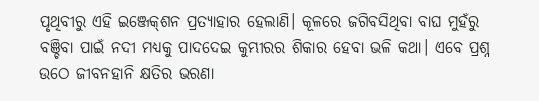ପୃଥିବୀରୁ ଏହି ଇଞ୍ଜେକ୍‌ଶନ ପ୍ରତ୍ୟାହାର ହେଲାଣି। କୂଳରେ ଜଗିବସିଥିବା ବାଘ ମୁହଁରୁ ବଞ୍ଚିବା ପାଇଁ ନଦୀ ମଧ୍ୟକୁ ପାଦଦେଇ କୁମ୍ଭୀରର ଶିକାର ହେବା ଭଳି କଥା। ଏବେ ପ୍ରଶ୍ନ ଉଠେ ଜୀବନହାନି କ୍ଷତିର ଭରଣା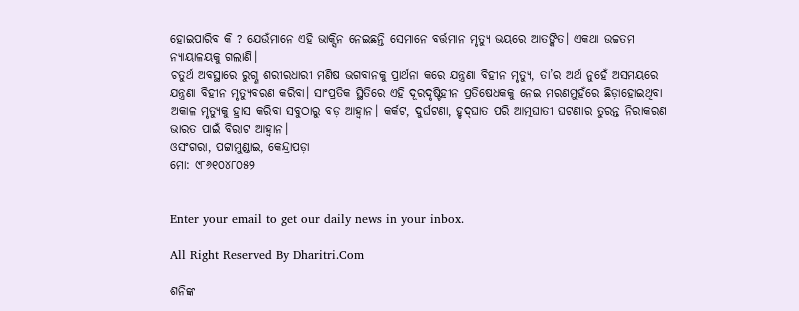ହୋଇପାରିବ କି ? ଯେଉଁମାନେ ଏହି ଭାକ୍ସିନ ନେଇଛନ୍ତି ସେମାନେ ବର୍ତ୍ତମାନ ମୃତ୍ୟୁ ଭୟରେ ଆତଙ୍କିତ। ଏକଥା ଉଚ୍ଚତମ ନ୍ୟାୟାଳୟକୁ ଗଲାଣି।
ଚତୁର୍ଥ ଅବସ୍ଥାରେ ରୁଗ୍ଣ ଶରୀରଧାରୀ ମଣିଷ ଭଗବାନକୁ ପ୍ରାର୍ଥନା କରେ ଯନ୍ତ୍ରଣା ବିହୀନ ମୃତ୍ୟୁ, ତା’ର ଅର୍ଥ ନୁହେଁ ଅସମୟରେ ଯନ୍ତ୍ରଣା ବିହୀନ ମୃତ୍ୟୁବରଣ କରିବା। ସାଂପ୍ରତିକ ସ୍ଥିତିରେ ଏହି ଦୂରଦୃଷ୍ଟିହୀନ ପ୍ରତିଷେଧକକୁ ନେଇ ମରଣମୁହଁରେ ଛିଡ଼ାହୋଇଥିବା ଅକାଳ ମୃତ୍ୟୁକୁ ହ୍ରାସ କରିବା ସବୁଠାରୁ ବଡ଼ ଆହ୍ବାନ। କର୍କଟ, ଦୁର୍ଘଟଣା, ହୃଦ୍‌ଘାତ ପରି ଆତ୍ମଘାତୀ ଘଟଣାର ତୁରନ୍ତ ନିରାକରଣ ଭାରତ ପାଇଁ ବିରାଟ ଆହ୍ବାନ।
ଓସଂଗରା, ପଟ୍ଟାମୁଣ୍ଡାଇ, କେନ୍ଦ୍ରାପଡ଼ା
ମୋ: ୯୮୬୧୦୪୮୦୫୨


Enter your email to get our daily news in your inbox.

All Right Reserved By Dharitri.Com

ଶନିଙ୍କ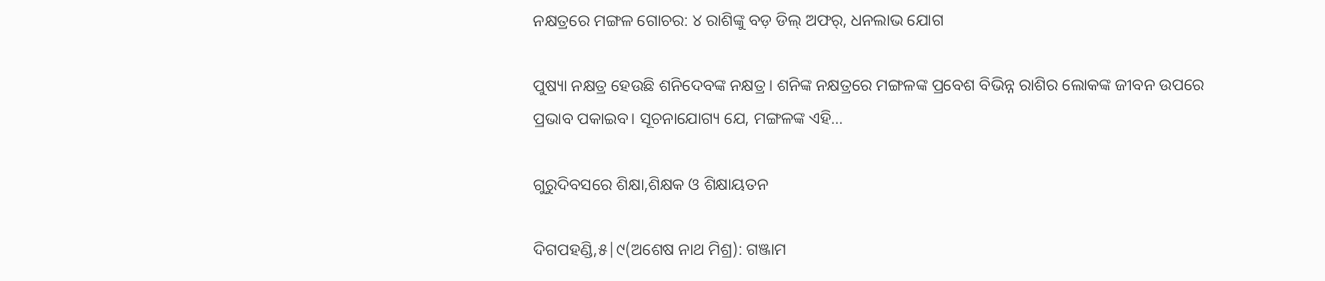ନକ୍ଷତ୍ରରେ ମଙ୍ଗଳ ଗୋଚର: ୪ ରାଶିଙ୍କୁ ବଡ଼ ଡିଲ୍‌ ଅଫର୍‌, ଧନଲାଭ ଯୋଗ

ପୁଷ୍ୟା ନକ୍ଷତ୍ର ହେଉଛି ଶନିଦେବଙ୍କ ନକ୍ଷତ୍ର। ଶନିଙ୍କ ନକ୍ଷତ୍ରରେ ମଙ୍ଗଳଙ୍କ ପ୍ରବେଶ ବିଭିନ୍ନ ରାଶିର ଲୋକଙ୍କ ଜୀବନ ଉପରେ ପ୍ରଭାବ ପକାଇବ। ସୂଚନାଯୋଗ୍ୟ ଯେ, ମଙ୍ଗଳଙ୍କ ଏହି…

ଗୁରୁଦିବସରେ ଶିକ୍ଷା,ଶିକ୍ଷକ ଓ ଶିକ୍ଷାୟତନ

ଦିଗପହଣ୍ଡି,୫|୯(ଅଶେଷ ନାଥ ମିଶ୍ର): ଗଞ୍ଜାମ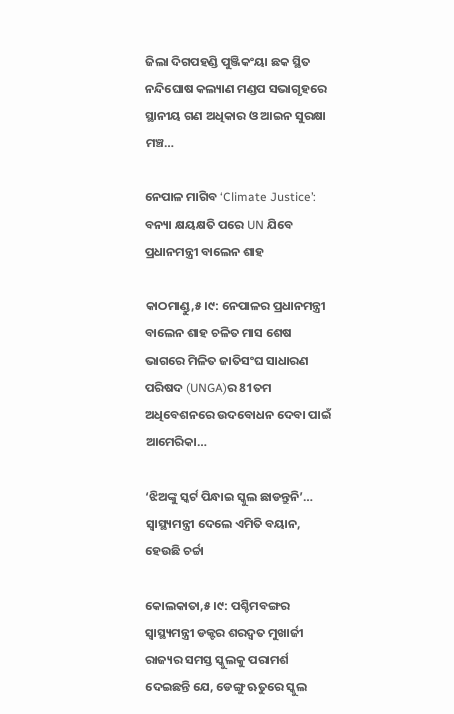ଜିଲା ଦିଗପହଣ୍ଡି ପୁଞ୍ଜିକଂୟା ଛକ ସ୍ଥିତ ନନ୍ଦିଘୋଷ କଲ୍ୟାଣ ମଣ୍ଡପ ସଭାଗୃହରେ ସ୍ଥାନୀୟ ଗଣ ଅଧିକାର ଓ ଆଇନ ସୁରକ୍ଷା ମଞ୍ଚ…

ନେପାଳ ମାଗିବ ‘Climate Justice’: ବନ୍ୟା କ୍ଷୟକ୍ଷତି ପରେ UN ଯିବେ ପ୍ରଧାନମନ୍ତ୍ରୀ ବାଲେନ ଶାହ

କାଠମାଣ୍ଡୁ,୫।୯: ନେପାଳର ପ୍ରଧାନମନ୍ତ୍ରୀ ବାଲେନ ଶାହ ଚଳିତ ମାସ ଶେଷ ଭାଗରେ ମିଳିତ ଜାତିସଂଘ ସାଧାରଣ ପରିଷଦ (UNGA)ର 81ତମ ଅଧିବେଶନରେ ଉଦବୋଧନ ଦେବା ପାଇଁ ଆମେରିକା…

‘ଝିଅଙ୍କୁ ସ୍କର୍ଟ ପିନ୍ଧାଇ ସ୍କୁଲ ଛାଡନ୍ତୁନି’… ସ୍ୱାସ୍ଥ୍ୟମନ୍ତ୍ରୀ ଦେଲେ ଏମିତି ବୟାନ, ହେଉଛି ଚର୍ଚ୍ଚା

କୋଲକାତା,୫।୯: ପଶ୍ଚିମବଙ୍ଗର ସ୍ୱାସ୍ଥ୍ୟମନ୍ତ୍ରୀ ଡକ୍ଟର ଶରଦ୍ୱତ ମୁଖାର୍ଜୀ ରାଜ୍ୟର ସମସ୍ତ ସ୍କୁଲକୁ ପରାମର୍ଶ ଦେଇଛନ୍ତି ଯେ, ଡେଙ୍ଗୁ ଋତୁରେ ସ୍କୁଲ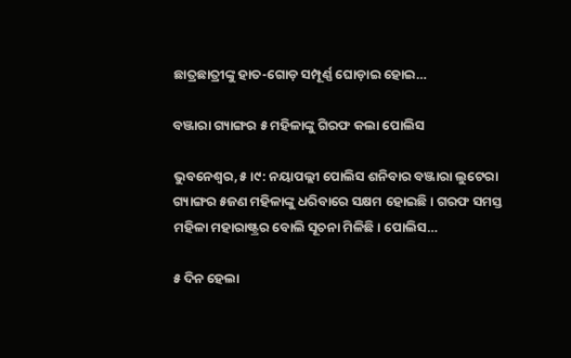ଛାତ୍ରଛାତ୍ରୀଙ୍କୁ ହାତ-ଗୋଡ଼ ସମ୍ପୂର୍ଣ୍ଣ ଘୋଡ଼ାଇ ହୋଇ…

ବଞ୍ଜାରା ଗ୍ୟାଙ୍ଗର ୫ ମହିଳାଙ୍କୁ ଗିରଫ କଲା ପୋଲିସ

ଭୁବନେଶ୍ୱର,୫।୯: ନୟାପଲ୍ଲୀ ପୋଲିସ ଶନିବାର ବଞ୍ଜାରା ଲୁଟେରା ଗ୍ୟାଙ୍ଗର ୫ଜଣ ମହିଳାଙ୍କୁ ଧରିବାରେ ସକ୍ଷମ ହୋଇଛି। ଗରଫ ସମସ୍ତ ମହିଳା ମହାରାଷ୍ଟ୍ରର ବୋଲି ସୂଚନା ମିଳିଛି। ପୋଲିସ…

୫ ଦିନ ହେଲା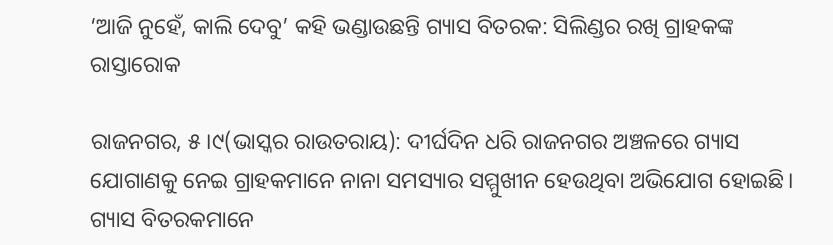‘ଆଜି ନୁହେଁ, କାଲି ଦେବୁ’ କହି ଭଣ୍ଡାଉଛନ୍ତି ଗ୍ୟାସ ବିତରକ: ସିଲିଣ୍ଡର ରଖି ଗ୍ରାହକଙ୍କ ରାସ୍ତାରୋକ

ରାଜନଗର, ୫।୯(ଭାସ୍କର ରାଉତରାୟ): ଦୀର୍ଘଦିନ ଧରି ରାଜନଗର ଅଞ୍ଚଳରେ ଗ୍ୟାସ ଯୋଗାଣକୁ ନେଇ ଗ୍ରାହକମାନେ ନାନା ସମସ୍ୟାର ସମ୍ମୁଖୀନ ହେଉଥିବା ଅଭିଯୋଗ ହୋଇଛି। ଗ୍ୟାସ ବିତରକମାନେ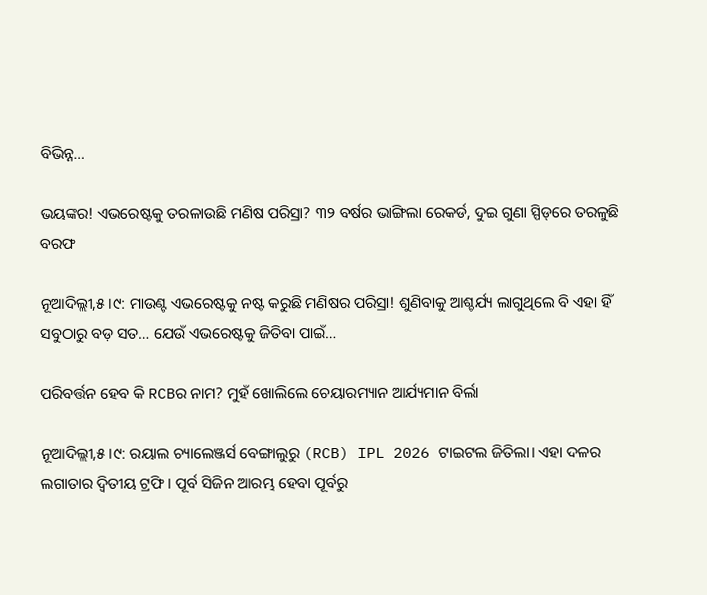ବିଭିନ୍ନ…

ଭୟଙ୍କର! ଏଭରେଷ୍ଟକୁ ତରଳାଉଛି ମଣିଷ ପରିସ୍ରା? ୩୨ ବର୍ଷର ଭାଙ୍ଗିଲା ରେକର୍ଡ, ଦୁଇ ଗୁଣା ସ୍ପିଡ୍‌ରେ ତରଳୁଛି ବରଫ

ନୂଆଦିଲ୍ଲୀ,୫।୯: ମାଉଣ୍ଟ ଏଭରେଷ୍ଟକୁ ନଷ୍ଟ କରୁଛି ମଣିଷର ପରିସ୍ରା! ଶୁଣିବାକୁ ଆଶ୍ଚର୍ଯ୍ୟ ଲାଗୁଥିଲେ ବି ଏହା ହିଁ ସବୁଠାରୁ ବଡ଼ ସତ… ଯେଉଁ ଏଭରେଷ୍ଟକୁ ଜିତିବା ପାଇଁ…

ପରିବର୍ତ୍ତନ ହେବ କି RCBର ନାମ? ମୁହଁ ଖୋଲିଲେ ଚେୟାରମ୍ୟାନ ଆର୍ଯ୍ୟମାନ ବିର୍ଲା

ନୂଆଦିଲ୍ଲୀ,୫।୯: ରୟାଲ ଚ୍ୟାଲେଞ୍ଜର୍ସ ବେଙ୍ଗାଲୁରୁ (RCB) IPL 2026 ଟାଇଟଲ ଜିତିଲା। ଏହା ଦଳର ଲଗାତାର ଦ୍ୱିତୀୟ ଟ୍ରଫି। ପୂର୍ବ ସିଜିନ ଆରମ୍ଭ ହେବା ପୂର୍ବରୁ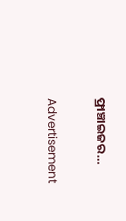ଫ୍ରାଞ୍ଚାଇଜର…

Advertisement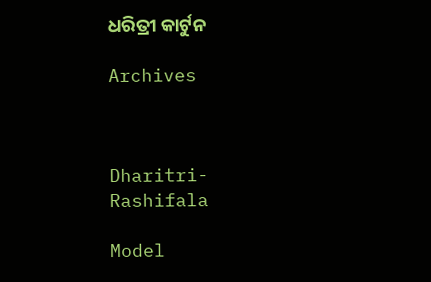ଧରିତ୍ରୀ କାର୍ଟୁନ

Archives



Dharitri-Rashifala

Model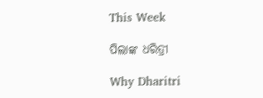This Week

ପିଲାଙ୍କ ଧରିତ୍ରୀ

Why Dharitri